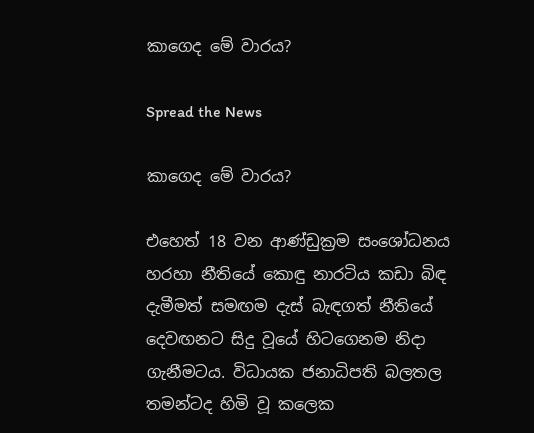කාගෙද මේ වාරය?

Spread the News

කාගෙද මේ වාරය?

එහෙත් 18 වන ආණ්‌ඩුක්‍රම සංශෝධනය හරහා නීතියේ කොඳු නාරටිය කඩා බිඳ දැමීමත් සමඟම දැස්‌ බැඳගත් නීතියේ දෙවඟනට සිදු වූයේ හිටගෙනම නිදා ගැනීමටය. විධායක ජනාධිපති බලතල තමන්ටද හිමි වූ කලෙක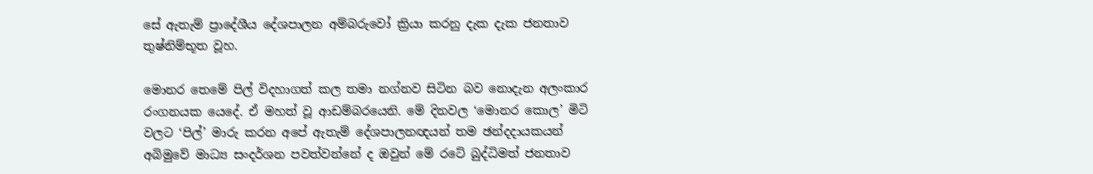සේ ඇතැම් ප්‍රාදේශීය දේශපාලන අම්බරුවෝ ක්‍රියා කරනු දැක දැක ජනතාව තුෂ්නිම්භූත වූහ.

මොනර තෙමේ පිල් විදහාගත් කල තමා නග්නව සිටින බව නොදැන අලංකාර රංගනයක යෙදේ. ඒ මහත් වූ ආඩම්බරයෙනි. මේ දිනවල ‘මොනර කොල’ මිටි වලට ‘පිල්’ මාරු කරන අපේ ඇතැම් දේශපාලනඥයන් තම ඡන්දදායකයන් අබිමුවේ මාධ්‍ය සංදර්ශන පවත්වන්නේ ද ඔවුන් මේ රටේ බුද්ධිමත් ජනතාව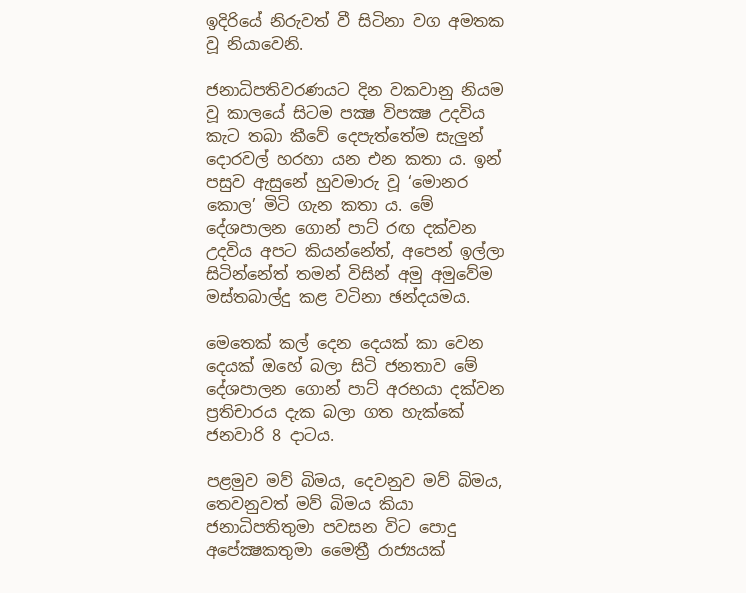ඉදිරියේ නිරුවත් වී සිටිනා වග අමතක වූ නියාවෙනි.

ජනාධිපතිවරණයට දින වකවානු නියම වූ කාලයේ සිටම පක්‍ෂ විපක්‍ෂ උදවිය කැට තබා කීවේ දෙපැත්තේම සැලුන් දොරවල් හරහා යන එන කතා ය. ඉන් පසුව ඇසුනේ හුවමාරු වූ ‘මොනර කොල’ මිටි ගැන කතා ය. මේ දේශපාලන ගොන් පාට්‌ රඟ දක්‌වන උදවිය අපට කියන්නේත්, අපෙන් ඉල්ලා සිටින්නේත් තමන් විසින් අමු අමුවේම මස්‌තබාල්දු කළ වටිනා ඡන්දයමය.

මෙතෙක්‌ කල් දෙන දෙයක්‌ කා වෙන දෙයක්‌ ඔහේ බලා සිටි ජනතාව මේ දේශපාලන ගොන් පාට්‌ අරභයා දක්‌වන ප්‍රතිචාරය දැක බලා ගත හැක්‌කේ ජනවාරි 8 දාටය.

පළමුව මව් බිමය, දෙවනුව මව් බිමය, තෙවනුවත් මව් බිමය කියා ජනාධිපතිතුමා පවසන විට පොදු අපේක්‍ෂකතුමා මෛත්‍රී රාජ්‍යයක්‌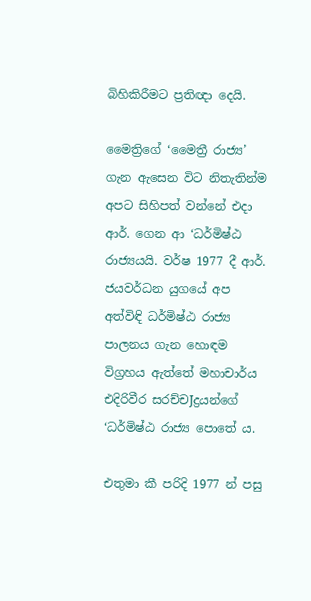බිහිකිරීමට ප්‍රතිඥා දෙයි.

මෛත්‍රිගේ ‘මෛත්‍රී රාජ්‍ය’ ගැන ඇසෙන විට නිතැතින්ම අපට සිහිපත් වන්නේ එදා ආර්. ගෙන ආ ‘ධර්මිෂ්ඨ රාජ්‍යයයි. වර්ෂ 1977 දී ආර්. ජයවර්ධන යුගයේ අප අත්විඳි ධර්මිෂ්ඨ රාජ්‍ය පාලනය ගැන හොඳම විග්‍රහය ඇත්තේ මහාචාර්ය එදිරිවීර සරච්චJද්‍රයන්ගේ ‘ධර්මිෂ්ඨ රාජ්‍ය පොතේ ය.

එතුමා කී පරිදි 1977 න් පසු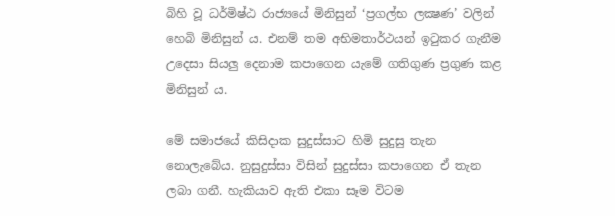බිහි වූ ධර්මිෂ්ඨ රාජ්‍යයේ මිනිසුන් ‘ප්‍රගල්භ ලක්‍ෂණ’ වලින් හෙබි මිනිසුන් ය. එනම් තම අභිමතාර්ථයන් ඉටුකර ගැනීම උදෙසා සියලු දෙනාම කපාගෙන යැමේ ගතිගුණ ප්‍රගුණ කළ මිනිසුන් ය.

මේ සමාජයේ කිසිදාක සුදුස්‌සාට හිමි සුදුසු තැන නොලැබේය. නුසුදුස්‌සා විසින් සුදුස්‌සා කපාගෙන ඒ තැන ලබා ගනී. හැකියාව ඇති එකා සෑම විටම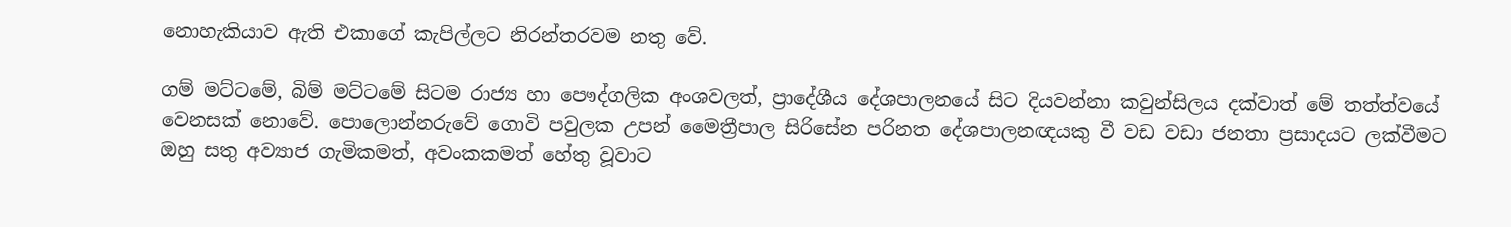නොහැකියාව ඇති එකාගේ කැපිල්ලට නිරන්තරවම නතු වේ.

ගම් මට්‌ටමේ, බිම් මට්‌ටමේ සිටම රාජ්‍ය හා පෞද්ගලික අංශවලත්, ප්‍රාදේශීය දේශපාලනයේ සිට දියවන්නා කවුන්සිලය දක්‌වාත් මේ තත්ත්වයේ වෙනසක්‌ නොවේ. පොලොන්නරුවේ ගොවි පවුලක උපන් මෛත්‍රීපාල සිරිසේන පරිනත දේශපාලනඥයකු වී වඩ වඩා ජනතා ප්‍රසාදයට ලක්‌වීමට ඔහු සතු අව්‍යාජ ගැමිකමත්, අවංකකමත් හේතු වූවාට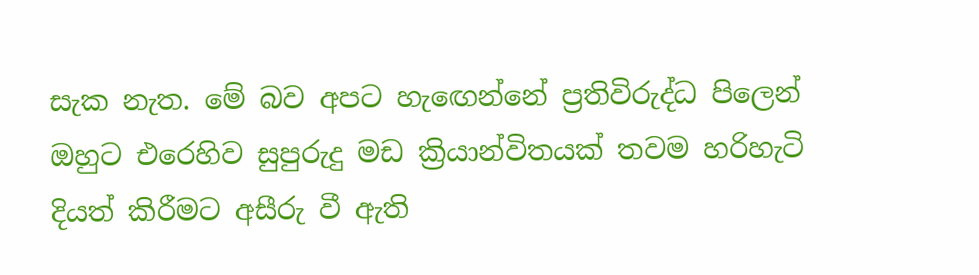සැක නැත. මේ බව අපට හැඟෙන්නේ ප්‍රතිවිරුද්ධ පිලෙන් ඔහුට එරෙහිව සුපුරුදු මඩ ක්‍රියාන්විතයක්‌ තවම හරිහැටි දියත් කිරීමට අසීරු වී ඇති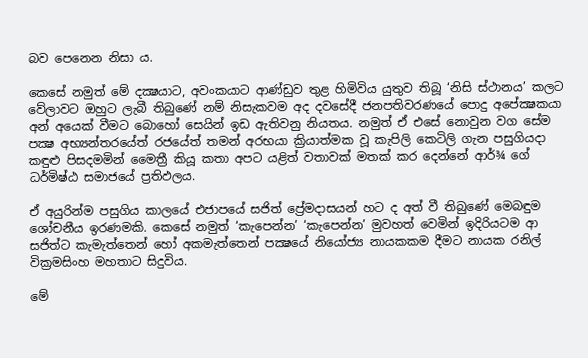බව පෙනෙන නිසා ය.

කෙසේ නමුත් මේ දක්‍ෂයාට, අවංකයාට ආණ්‌ඩුව තුළ හිමිවිය යුතුව තිබූ ‘නිසි ස්‌ථානය’ කලට වේලාවට ඔහුට ලැබී තිබුණේ නම් නිසැකවම අද දවසේදී ජනපතිවරණයේ පොදු අපේක්‍ෂකයා අන් අයෙක්‌ වීමට බොහෝ සෙයින් ඉඩ ඇතිවනු නියතය. නමුත් ඒ එසේ නොවුන වග සේම පක්‍ෂ අභ්‍යන්තරයේත් රජයේත් තමන් අරභයා ක්‍රියාත්මක වූ කැපිලි කෙටිලි ගැන පසුගියදා කඳුළු පිසදමමින් මෛත්‍රී කියූ කතා අපට යළිත් වතාවක්‌ මතක්‌ කර දෙන්නේ ආර්¾ ගේ ධර්මිෂ්ඨ සමාජයේ ප්‍රතිඵලය.

ඒ අයුරින්ම පසුගිය කාලයේ එජාපයේ සජිත් ප්‍රේමදාසයන් හට ද අත් වී තිබුණේ මෙබඳුම ශෝචනීය ඉරණමකි. කෙසේ නමුත් ‘කැපෙන්න’ ‘කැපෙන්න’ මුවහත් වෙමින් ඉදිරියටම ආ සජිත්ට කැමැත්තෙන් හෝ අකමැත්තෙන් පක්‍ෂයේ නියෝජ්‍ය නායකකම දීමට නායක රනිල් වික්‍රමසිංහ මහතාට සිදුවිය.

මේ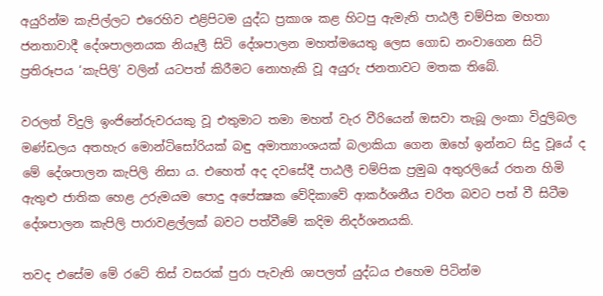අයුරින්ම කැපිල්ලට එරෙහිව එළිපිටම යුද්ධ ප්‍රකාශ කළ හිටපු ඇමැති පාඨලී චම්පික මහතා ජනතාවාදී දේශපාලනයක නියෑලී සිටි දේශපාලන මහත්මයෙතු ලෙස ගොඩ නංවාගෙන සිටි ප්‍රතිරූපය ‘කැපිලි’ වලින් යටපත් කිරීමට නොහැකි වූ අයුරු ජනතාවට මතක තිබේ.

වරලත් විදුලි ඉංජිනේරුවරයකු වූ එතුමාට තමා මහත් වැර වීරියෙන් ඔසවා තැබූ ලංකා විදුලිබල මණ්‌ඩලය අතහැර මොන්ටිසෝරියක්‌ බඳු අමාත්‍යාංශයක්‌ බලාකියා ගෙන ඔහේ ඉන්නට සිදු වූයේ ද මේ දේශපාලන කැපිලි නිසා ය. එහෙත් අද දවසේදී පාඨලී චම්පික ප්‍රමුඛ අතුරලියේ රතන හිමි ඇතුළු ජාතික හෙළ උරුමයම පොදු අපේක්‍ෂක වේදිකාවේ ආකර්ශනීය චරිත බවට පත් වී සිටීම දේශපාලන කැපිලි පාරාවළල්ලක්‌ බවට පත්වීමේ කදිම නිදර්ශනයකි.

තවද එසේම මේ රටේ තිස්‌ වසරක්‌ පුරා පැවැති ශාපලත් යුද්ධය එහෙම පිටින්ම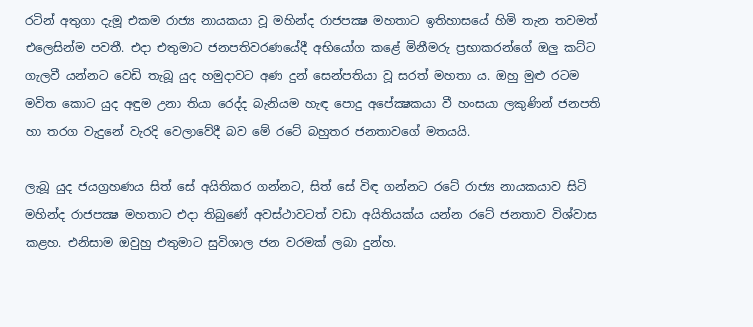රටින් අතුගා දැමූ එකම රාජ්‍ය නායකයා වූ මහින්ද රාජපක්‍ෂ මහතාට ඉතිහාසයේ හිමි තැන තවමත් එලෙසින්ම පවතී. එදා එතුමාට ජනපතිවරණයේදී අභියෝග කළේ මිනීමරු ප්‍රභාකරන්ගේ ඔලු කට්‌ට ගැලවී යන්නට වෙඩි තැබූ යුද හමුදාවට අණ දුන් සෙන්පතියා වූ සරත් මහතා ය. ඔහු මුළු රටම මවිත කොට යුද අඳුම උනා තියා රෙද්ද බැනියම හැඳ පොදු අපේක්‍ෂකයා වී හංසයා ලකුණින් ජනපති හා තරග වැදුනේ වැරදි වෙලාවේදී බව මේ රටේ බහුතර ජනතාවගේ මතයයි.

ලැබූ යුද ජයග්‍රහණය සිත් සේ අයිතිකර ගන්නට, සිත් සේ විඳ ගන්නට රටේ රාජ්‍ය නායකයාව සිටි මහින්ද රාජපක්‍ෂ මහතාට එදා තිබුණේ අවස්‌ථාවටත් වඩා අයිතියක්‌ය යන්න රටේ ජනතාව විශ්වාස කළහ. එනිසාම ඔවුහු එතුමාට සුවිශාල ජන වරමක්‌ ලබා දුන්හ.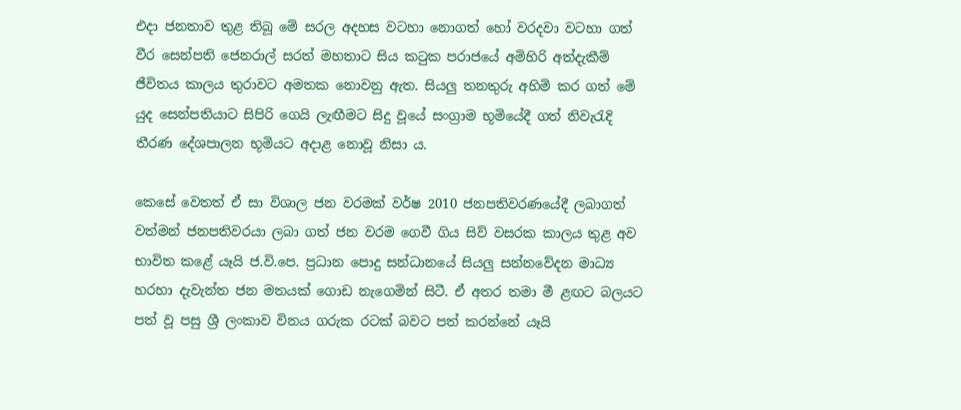එදා ජනතාව තුළ තිබූ මේ සරල අදහස වටහා නොගත් හෝ වරදවා වටහා ගත් වීර සෙන්පති ජෙනරාල් සරත් මහතාට සිය කටුක පරාජයේ අමිහිරි අත්දැකීම් ජීවිතය කාලය තුරාවට අමතක නොවනු ඇත. සියලු තනතුරු අහිමි කර ගත් මේ යුද සෙන්පතියාට සිපිරි ගෙයි ලැඟීමට සිදු වූයේ සංග්‍රාම භූමියේදී ගත් නිවැරැදි තීරණ දේශපාලන භූමියට අදාළ නොවූ නිසා ය.

කෙසේ වෙතත් ඒ සා විශාල ජන වරමක්‌ වර්ෂ 2010 ජනපතිවරණයේදී ලබාගත් වත්මන් ජනපතිවරයා ලබා ගත් ජන වරම ගෙවී ගිය සිව් වසරක කාලය තුළ අව භාවිත කළේ යෑයි ජ.වි.පෙ. ප්‍රධාන පොදු සන්ධානයේ සියලු සන්නවේදන මාධ්‍ය හරහා දැවැන්ත ජන මතයක්‌ ගොඩ නැගෙමින් සිටී. ඒ අතර තමා මී ළඟට බලයට පත් වූ පසු ශ්‍රී ලංකාව විනය ගරුක රටක්‌ බවට පත් කරන්නේ යෑයි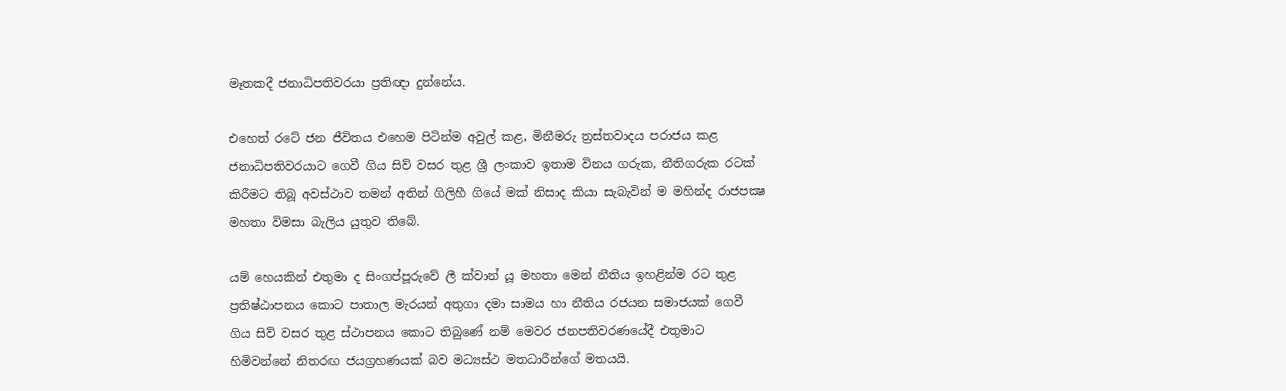මෑතකදී ජනාධිපතිවරයා ප්‍රතිඥා දුන්නේය.

එහෙත් රටේ ජන ජීවිතය එහෙම පිටින්ම අවුල් කළ, මිනීමරු ත්‍රස්‌තවාදය පරාජය කළ ජනාධිපතිවරයාට ගෙවී ගිය සිව් වසර තුළ ශ්‍රී ලංකාව ඉතාම විනය ගරුක, නීතිගරුක රටක්‌ කිරීමට තිබූ අවස්‌ථාව තමන් අතින් ගිලිහී ගියේ මක්‌ නිසාද කියා සැබැවින් ම මහින්ද රාජපක්‍ෂ මහතා විමසා බැලිය යුතුව තිබේ.

යම් හෙයකින් එතුමා ද සිංගප්පූරුවේ ලී ක්‌වාන් යූ මහතා මෙන් නීතිය ඉහළින්ම රට තුළ ප්‍රතිෂ්ඨාපනය කොට පාතාල මැරයන් අතුගා දමා සාමය හා නීතිය රජයන සමාජයක්‌ ගෙවී ගිය සිව් වසර තුළ ස්‌ථාපනය කොට තිබුණේ නම් මෙවර ජනපතිවරණයේදී එතුමාට හිමිවන්නේ නිතරඟ ජයග්‍රහණයක්‌ බව මධ්‍යස්‌ථ මතධාරීන්ගේ මතයයි.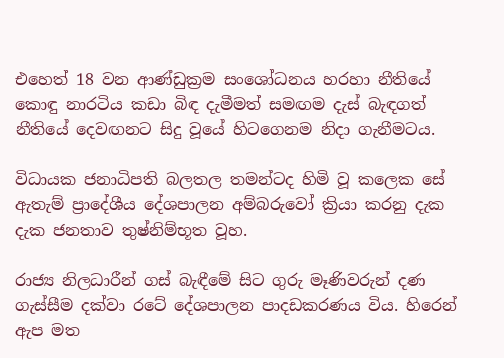එහෙත් 18 වන ආණ්‌ඩුක්‍රම සංශෝධනය හරහා නීතියේ කොඳු නාරටිය කඩා බිඳ දැමීමත් සමඟම දැස්‌ බැඳගත් නීතියේ දෙවඟනට සිදු වූයේ හිටගෙනම නිදා ගැනීමටය.

විධායක ජනාධිපති බලතල තමන්ටද හිමි වූ කලෙක සේ ඇතැම් ප්‍රාදේශීය දේශපාලන අම්බරුවෝ ක්‍රියා කරනු දැක දැක ජනතාව තුෂ්නිම්භූත වූහ.

රාජ්‍ය නිලධාරීන් ගස්‌ බැඳීමේ සිට ගුරු මෑණිවරුන් දණ ගැස්‌සීම දක්‌වා රටේ දේශපාලන පාදඩකරණය විය. හිරෙන් ඇප මත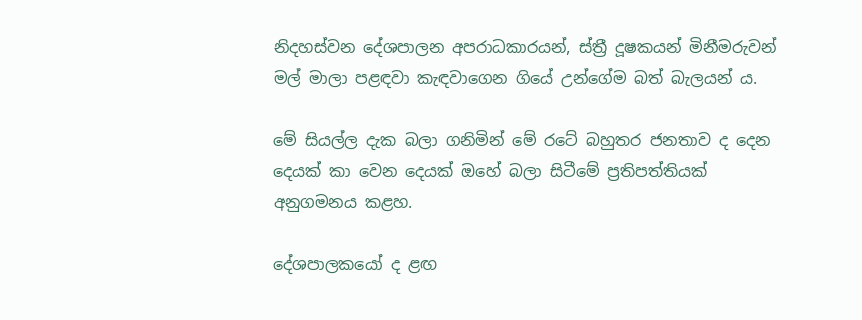නිදහස්‌වන දේශපාලන අපරාධකාරයන්, ස්‌ත්‍රී දූෂකයන් මිනීමරුවන් මල් මාලා පළඳවා කැඳවාගෙන ගියේ උන්ගේම බත් බැලයන් ය.

මේ සියල්ල දැක බලා ගනිමින් මේ රටේ බහුතර ජනතාව ද දෙන දෙයක්‌ කා වෙන දෙයක්‌ ඔහේ බලා සිටීමේ ප්‍රතිපත්තියක්‌ අනුගමනය කළහ.

දේශපාලකයෝ ද ළඟ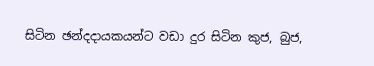සිටින ඡන්දදායකයන්ට වඩා දුර සිටින කුජ, බුජ,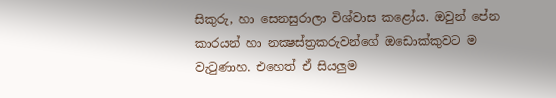සිකුරු, හා සෙනසුරාලා විශ්වාස කළෝය. ඔවුන් පේන කාරයන් හා නක්‍ෂස්‌ත්‍රකරුවන්ගේ ඔඩොක්‌කුවට ම වැටුණාහ. එහෙත් ඒ සියලුම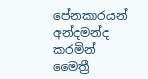පේනකාරයන් අන්දමන්ද කරමින් මෛත්‍රී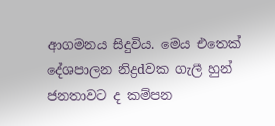ආගමනය සිදුවිය. මෙය එතෙක්‌ දේශපාලන නිද්‍රdවක ගැලී හුන් ජනතාවට ද කම්පන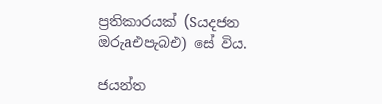ප්‍රතිකාරයක්‌ (Sයදජන ඔරුaඑපැබඑ) සේ විය.

ජයන්ත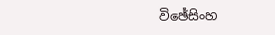විඡේසිංහ